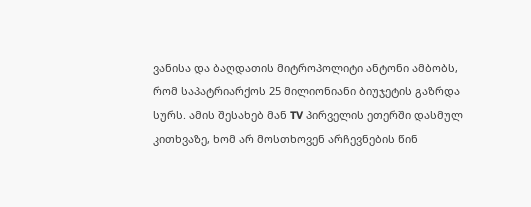ვანისა და ბაღდათის მიტროპოლიტი ანტონი ამბობს, რომ საპატრიარქოს 25 მილიონიანი ბიუჯეტის გაზრდა სურს. ამის შესახებ მან TV პირველის ეთერში დასმულ კითხვაზე, ხომ არ მოსთხოვენ არჩევნების წინ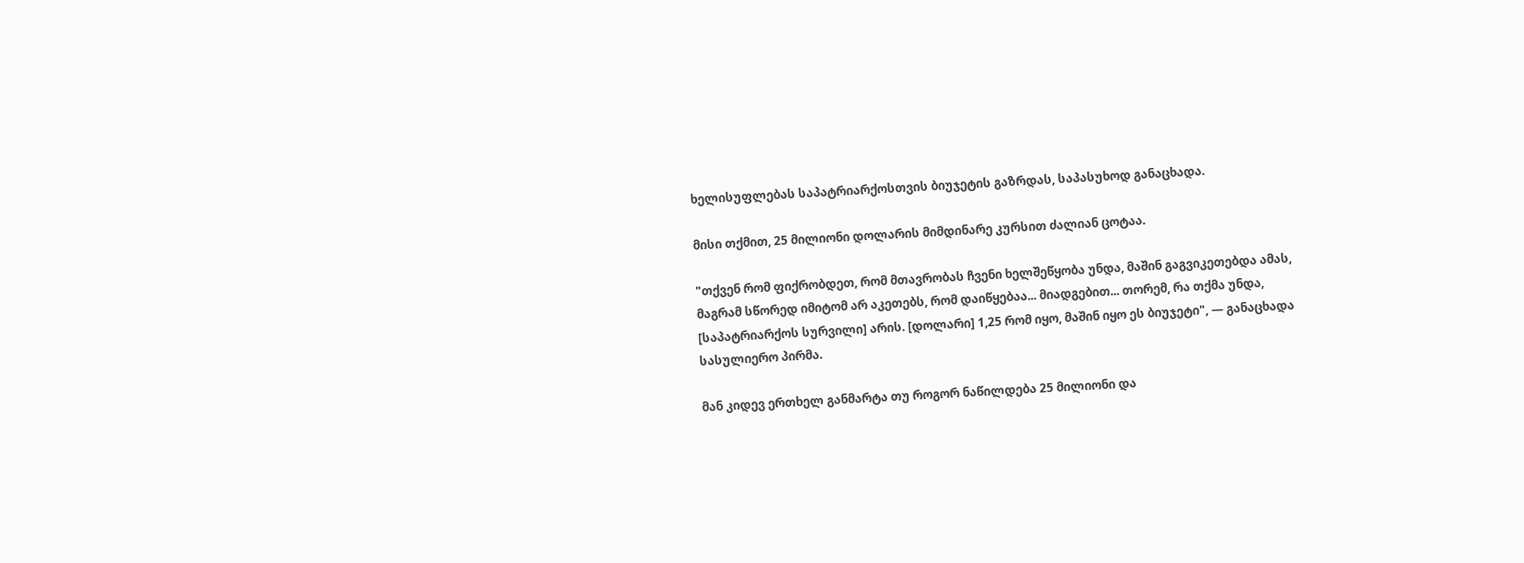ხელისუფლებას საპატრიარქოსთვის ბიუჯეტის გაზრდას, საპასუხოდ განაცხადა.

მისი თქმით, 25 მილიონი დოლარის მიმდინარე კურსით ძალიან ცოტაა.

"თქვენ რომ ფიქრობდეთ, რომ მთავრობას ჩვენი ხელშეწყობა უნდა, მაშინ გაგვიკეთებდა ამას, მაგრამ სწორედ იმიტომ არ აკეთებს, რომ დაიწყებაა... მიადგებით... თორემ, რა თქმა უნდა, [საპატრიარქოს სურვილი] არის. [დოლარი] 1,25 რომ იყო, მაშინ იყო ეს ბიუჯეტი", — განაცხადა სასულიერო პირმა.

მან კიდევ ერთხელ განმარტა თუ როგორ ნაწილდება 25 მილიონი და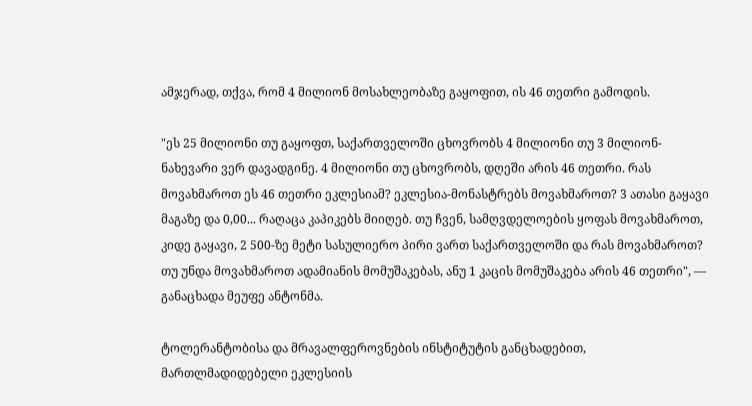ამჯერად, თქვა, რომ 4 მილიონ მოსახლეობაზე გაყოფით, ის 46 თეთრი გამოდის.

"ეს 25 მილიონი თუ გაყოფთ, საქართველოში ცხოვრობს 4 მილიონი თუ 3 მილიონ-ნახევარი ვერ დავადგინე. 4 მილიონი თუ ცხოვრობს, დღეში არის 46 თეთრი. რას მოვახმაროთ ეს 46 თეთრი ეკლესიამ? ეკლესია-მონასტრებს მოვახმაროთ? 3 ათასი გაყავი მაგაზე და 0,00... რაღაცა კაპიკებს მიიღებ. თუ ჩვენ, სამღვდელოების ყოფას მოვახმაროთ, კიდე გაყავი, 2 500-ზე მეტი სასულიერო პირი ვართ საქართველოში და რას მოვახმაროთ? თუ უნდა მოვახმაროთ ადამიანის მომუშაკებას, ანუ 1 კაცის მომუშაკება არის 46 თეთრი", — განაცხადა მეუფე ანტონმა.

ტოლერანტობისა და მრავალფეროვნების ინსტიტუტის განცხადებით, მართლმადიდებელი ეკლესიის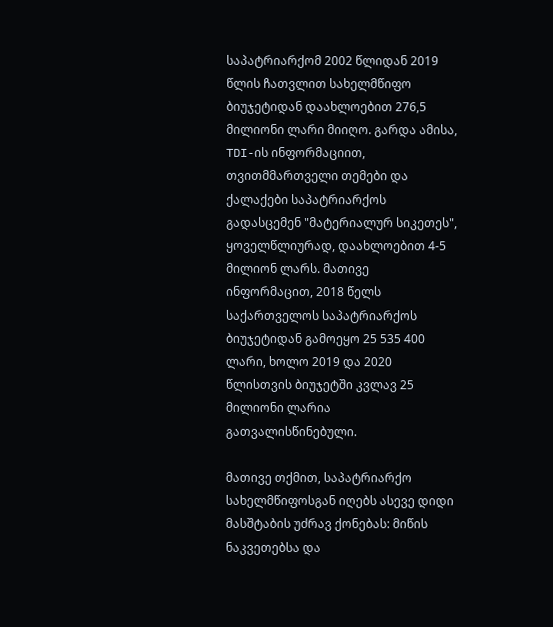საპატრიარქომ 2002 წლიდან 2019 წლის ჩათვლით სახელმწიფო ბიუჯეტიდან დაახლოებით 276,5 მილიონი ლარი მიიღო. გარდა ამისა, TDI-ის ინფორმაციით, თვითმმართველი თემები და ქალაქები საპატრიარქოს გადასცემენ "მატერიალურ სიკეთეს", ყოველწლიურად, დაახლოებით 4-5 მილიონ ლარს. მათივე ინფორმაცით, 2018 წელს საქართველოს საპატრიარქოს ბიუჯეტიდან გამოეყო 25 535 400 ლარი, ხოლო 2019 და 2020 წლისთვის ბიუჯეტში კვლავ 25 მილიონი ლარია გათვალისწინებული.

მათივე თქმით, საპატრიარქო სახელმწიფოსგან იღებს ასევე დიდი მასშტაბის უძრავ ქონებას: მიწის ნაკვეთებსა და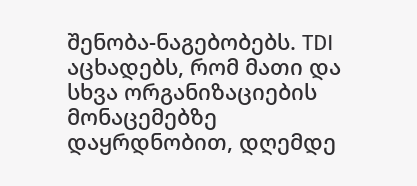შენობა-ნაგებობებს. TDI აცხადებს, რომ მათი და სხვა ორგანიზაციების მონაცემებზე დაყრდნობით, დღემდე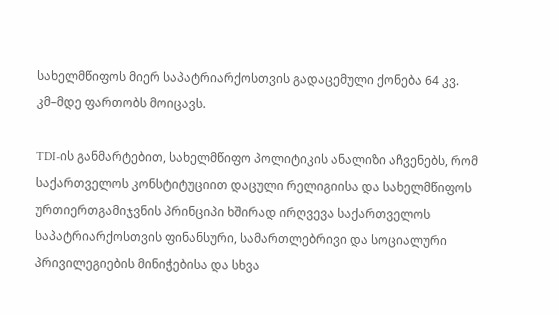სახელმწიფოს მიერ საპატრიარქოსთვის გადაცემული ქონება 64 კვ. კმ–მდე ფართობს მოიცავს.

TDI-ის განმარტებით, სახელმწიფო პოლიტიკის ანალიზი აჩვენებს, რომ საქართველოს კონსტიტუციით დაცული რელიგიისა და სახელმწიფოს ურთიერთგამიჯვნის პრინციპი ხშირად ირღვევა საქართველოს საპატრიარქოსთვის ფინანსური, სამართლებრივი და სოციალური პრივილეგიების მინიჭებისა და სხვა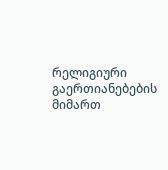რელიგიური გაერთიანებების მიმართ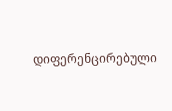დიფერენცირებული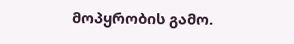მოპყრობის გამო.